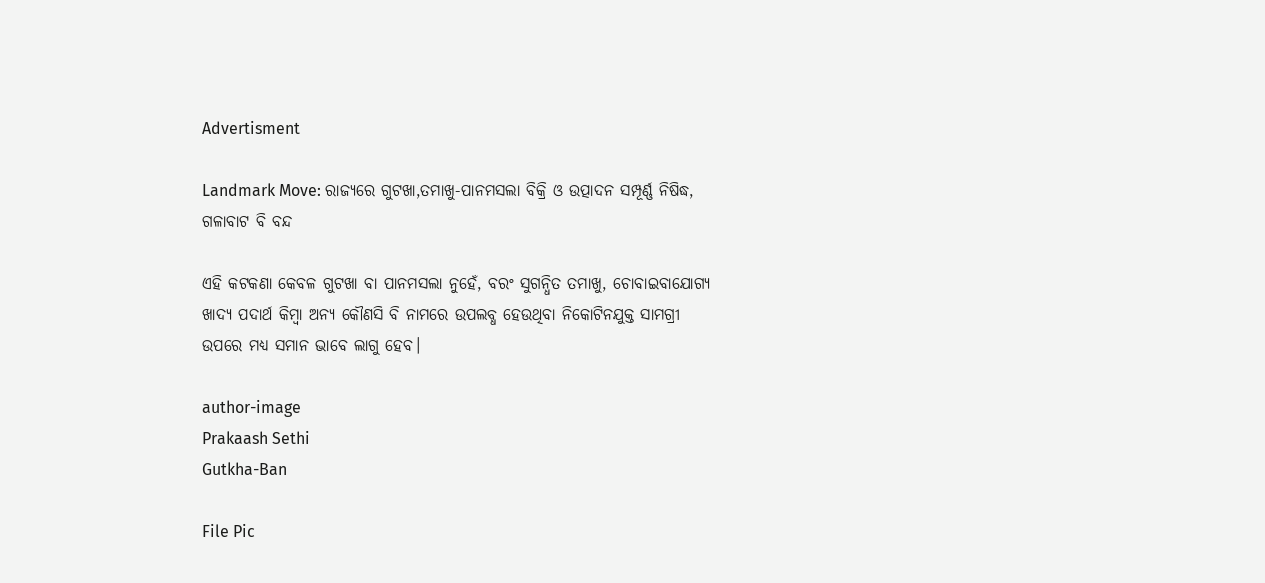Advertisment

Landmark Move: ରାଜ୍ୟରେ ଗୁଟଖା,ତମାଖୁ-ପାନମସଲା ବିକ୍ରି ଓ ଉତ୍ପାଦନ ସମ୍ପୂର୍ଣ୍ଣ ନିଷିଦ୍ଧ, ଗଳାବାଟ ବି ବନ୍ଦ

ଏହି କଟକଣା କେବଳ ଗୁଟଖା ବା ପାନମସଲା ନୁହେଁ, ବରଂ ସୁଗନ୍ଧିତ ତମାଖୁ, ଚୋବାଇବାଯୋଗ୍ୟ ଖାଦ୍ୟ ପଦାର୍ଥ କିମ୍ବା ଅନ୍ୟ କୌଣସି ବି ନାମରେ ଉପଲବ୍ଧ ହେଉଥିବା ନିକୋଟିନଯୁକ୍ତ ସାମଗ୍ରୀ ଉପରେ ମଧ୍ୟ ସମାନ ଭାବେ ଲାଗୁ ହେବ।

author-image
Prakaash Sethi
Gutkha-Ban

File Pic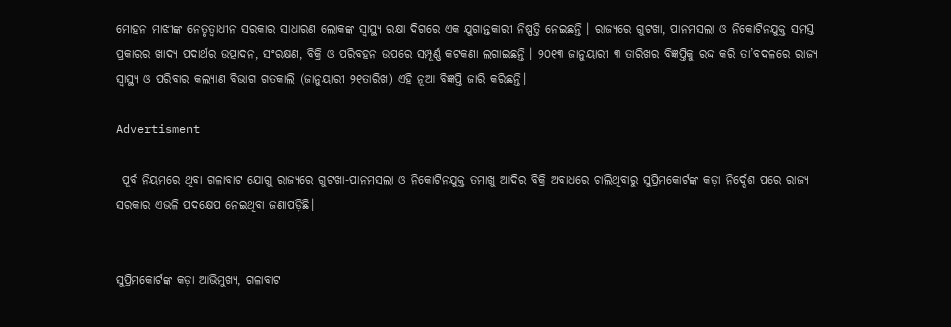ମୋହନ ମାଝୀଙ୍କ ନେତୃତ୍ୱାଧୀନ ସରକାର ସାଧାରଣ ଲୋକଙ୍କ ସ୍ୱାସ୍ଥ୍ୟ ରକ୍ଷା ଦିଗରେ ଏକ ଯୁଗାନ୍ତକାରୀ ନିଷ୍ପତ୍ତି ନେଇଛନ୍ତି । ରାଜ୍ୟରେ ଗୁଟଖା, ପାନମସଲା ଓ ନିକୋଟିନଯୁକ୍ତ ସମସ୍ତ ପ୍ରକାରର ଖାଦ୍ୟ ପଦାର୍ଥର ଉତ୍ପାଦନ, ସଂରକ୍ଷଣ, ବିକ୍ରି ଓ ପରିବହନ ଉପରେ ସମ୍ପୂର୍ଣ୍ଣ କଟକଣା ଲଗାଇଛନ୍ତି । ୨୦୧୩ ଜାନୁୟାରୀ ୩ ତାରିଖର ବିଜ୍ଞପ୍ତିକୁ ରଦ୍ଦ କରି ତା’ବଦଳରେ ରାଜ୍ୟ ସ୍ୱାସ୍ଥ୍ୟ ଓ ପରିବାର କଲ୍ୟାଣ ବିଭାଗ ଗତକାଲି (ଜାନୁୟାରୀ ୨୧ତାରିଖ) ଏହି ନୂଆ ବିଜ୍ଞପ୍ତି ଜାରି କରିଛନ୍ତି।

Advertisment

 ପୂର୍ବ ନିୟମରେ ଥିବା ଗଳାବାଟ ଯୋଗୁ ରାଜ୍ୟରେ ଗୁଟଖା-ପାନମସଲା ଓ ନିକୋଟିନଯୁକ୍ତ ତମାଖୁ ଆଦିର ବିକ୍ରି ଅବାଧରେ ଚାଲିଥିବାରୁ ସୁପ୍ରିମକୋର୍ଟଙ୍କ କଡ଼ା ନିର୍ଦ୍ଦେଶ ପରେ ରାଜ୍ୟ ସରକାର ଏଭଳି ପଦକ୍ଷେପ ନେଇଥିବା ଜଣାପଡ଼ିଛି।


ସୁପ୍ରିମକୋର୍ଟଙ୍କ କଡ଼ା ଆଭିମୁଖ୍ୟ, ଗଳାବାଟ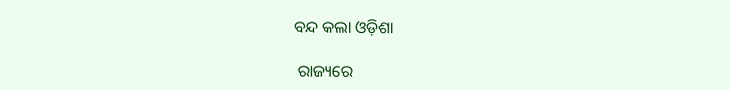ବନ୍ଦ କଲା ଓଡ଼ିଶା

 ରାଜ୍ୟରେ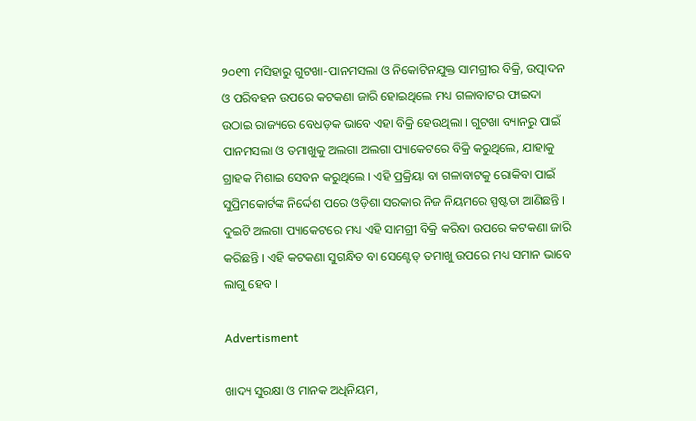୨୦୧୩ ମସିହାରୁ ଗୁଟଖା-ପାନମସଲା ଓ ନିକୋଟିନଯୁକ୍ତ ସାମଗ୍ରୀର ବିକ୍ରି, ଉତ୍ପାଦନ ଓ ପରିବହନ ଉପରେ କଟକଣା ଜାରି ହୋଇଥିଲେ ମଧ୍ୟ ଗଳାବାଟର ଫାଇଦା ଉଠାଇ ରାଜ୍ୟରେ ବେଧଡ଼କ ଭାବେ ଏହା ବିକ୍ରି ହେଉଥିଲା । ଗୁଟଖା ବ୍ୟାନରୁ ପାଇଁ ପାନମସଲା ଓ ତମାଖୁକୁ ଅଲଗା ଅଲଗା ପ୍ୟାକେଟରେ ବିକ୍ରି କରୁଥିଲେ, ଯାହାକୁ ଗ୍ରାହକ ମିଶାଇ ସେବନ କରୁଥିଲେ । ଏହି ପ୍ରକ୍ରିୟା ବା ଗଳାବାଟକୁ ରୋକିବା ପାଇଁ ସୁପ୍ରିମକୋର୍ଟଙ୍କ ନିର୍ଦ୍ଦେଶ ପରେ ଓଡ଼ିଶା ସରକାର ନିଜ ନିୟମରେ ସ୍ପଷ୍ଟତା ଆଣିଛନ୍ତି । ଦୁଇଟି ଅଲଗା ପ୍ୟାକେଟରେ ମଧ୍ୟ ଏହି ସାମଗ୍ରୀ ବିକ୍ରି କରିବା ଉପରେ କଟକଣା ଜାରି କରିଛନ୍ତି । ଏହି କଟକଣା ସୁଗନ୍ଧିତ ବା ସେଣ୍ଟେଡ୍ ତମାଖୁ ଉପରେ ମଧ୍ୟ ସମାନ ଭାବେ ଲାଗୁ ହେବ ।

Advertisment

ଖାଦ୍ୟ ସୁରକ୍ଷା ଓ ମାନକ ଅଧିନିୟମ,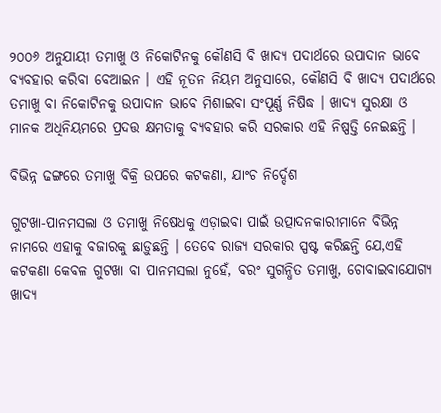୨୦୦୬ ଅନୁଯାୟୀ ତମାଖୁ ଓ ନିକୋଟିନକୁ କୌଣସି ବି ଖାଦ୍ୟ ପଦାର୍ଥରେ ଉପାଦାନ ଭାବେ ବ୍ୟବହାର କରିବା ବେଆଇନ । ଏହି ନୂତନ ନିୟମ ଅନୁସାରେ, କୌଣସି ବି ଖାଦ୍ୟ ପଦାର୍ଥରେ ତମାଖୁ ବା ନିକୋଟିନକୁ ଉପାଦାନ ଭାବେ ମିଶାଇବା ସଂପୂର୍ଣ୍ଣ ନିଷିଦ୍ଧ । ଖାଦ୍ୟ ସୁରକ୍ଷା ଓ ମାନକ ଅଧିନିୟମରେ ପ୍ରଦତ୍ତ କ୍ଷମତାକୁ ବ୍ୟବହାର କରି ସରକାର ଏହି ନିଷ୍ପତ୍ତି ନେଇଛନ୍ତି ।

ବିଭିନ୍ନ ଢଙ୍ଗରେ ତମାଖୁ ବିକ୍ରି ଉପରେ କଟକଣା, ଯାଂଚ ନିର୍ଦ୍ଦେଶ

ଗୁଟଖା-ପାନମସଲା ଓ ତମାଖୁ ନିଷେଧକୁ ଏଡ଼ାଇବା ପାଇଁ ଉତ୍ପାଦନକାରୀମାନେ ବିଭିନ୍ନ ନାମରେ ଏହାକୁ ବଜାରକୁ ଛାଡ଼ୁଛନ୍ତି । ତେବେ ରାଜ୍ୟ ସରକାର ସ୍ପଷ୍ଟ କରିଛନ୍ତି ଯେ,ଏହି କଟକଣା କେବଳ ଗୁଟଖା ବା ପାନମସଲା ନୁହେଁ, ବରଂ ସୁଗନ୍ଧିତ ତମାଖୁ, ଚୋବାଇବାଯୋଗ୍ୟ ଖାଦ୍ୟ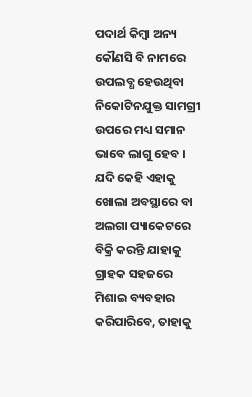ପଦାର୍ଥ କିମ୍ବା ଅନ୍ୟ କୌଣସି ବି ନାମରେ ଉପଲବ୍ଧ ହେଉଥିବା ନିକୋଟିନଯୁକ୍ତ ସାମଗ୍ରୀ ଉପରେ ମଧ୍ୟ ସମାନ ଭାବେ ଲାଗୁ ହେବ । ଯଦି କେହି ଏହାକୁ ଖୋଲା ଅବସ୍ଥାରେ ବା ଅଲଗା ପ୍ୟାକେଟରେ ବିକ୍ରି କରନ୍ତି ଯାହାକୁ ଗ୍ରାହକ ସହଜରେ ମିଶାଇ ବ୍ୟବହାର କରିପାରିବେ, ତାହାକୁ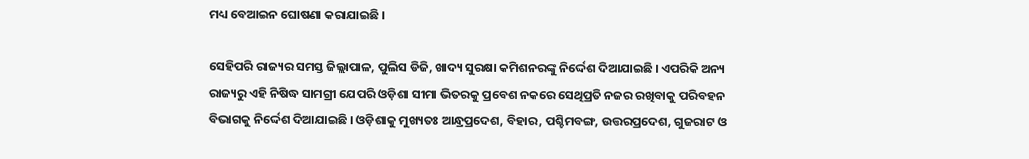ମଧ୍ୟ ବେଆଇନ ଘୋଷଣା କରାଯାଇଛି ।

ସେହିପରି ରାଜ୍ୟର ସମସ୍ତ ଜିଲ୍ଲାପାଳ, ପୁଲିସ ଡିଜି, ଖାଦ୍ୟ ସୁରକ୍ଷା କମିଶନରଙ୍କୁ ନିର୍ଦ୍ଦେଶ ଦିଆଯାଇଛି । ଏପରିକି ଅନ୍ୟ ରାଜ୍ୟରୁ ଏହି ନିଷିଦ୍ଧ ସାମଗ୍ରୀ ଯେପରି ଓଡ଼ିଶା ସୀମା ଭିତରକୁ ପ୍ରବେଶ ନକରେ ସେଥିପ୍ରତି ନଜର ରଖିବାକୁ ପରିବହନ ବିଭାଗକୁ ନିର୍ଦ୍ଦେଶ ଦିଆଯାଇଛି । ଓଡ଼ିଶାକୁ ମୁଖ୍ୟତଃ ଆନ୍ଧ୍ରପ୍ରଦେଶ, ବିହାର, ପଶ୍ଚିମବଙ୍ଗ, ଉତ୍ତରପ୍ରଦେଶ, ଗୁଜରାଟ ଓ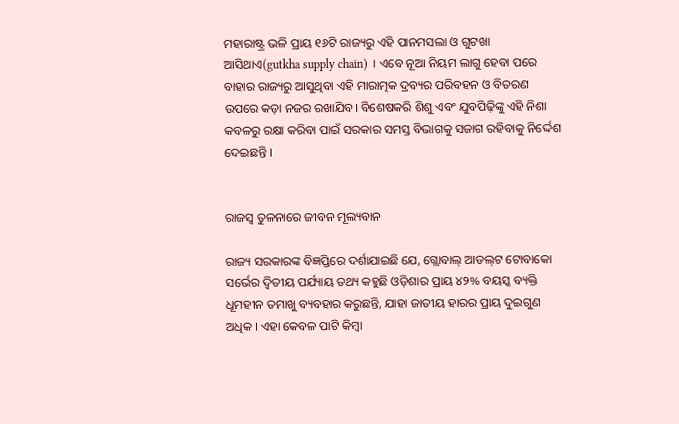ମହାରାଷ୍ଟ୍ର ଭଳି ପ୍ରାୟ ୧୬ଟି ରାଜ୍ୟରୁ ଏହି ପାନମସଲା ଓ ଗୁଟଖା ଆସିଥାଏ(gutkha supply chain) । ଏବେ ନୂଆ ନିୟମ ଲାଗୁ ହେବା ପରେ ବାହାର ରାଜ୍ୟରୁ ଆସୁଥିବା ଏହି ମାରାତ୍ମକ ଦ୍ରବ୍ୟର ପରିବହନ ଓ ବିତରଣ ଉପରେ କଡ଼ା ନଜର ରଖାଯିବ। ବିଶେଷକରି ଶିଶୁ ଏବଂ ଯୁବପିଢ଼ିଙ୍କୁ ଏହି ନିଶା କବଳରୁ ରକ୍ଷା କରିବା ପାଇଁ ସରକାର ସମସ୍ତ ବିଭାଗକୁ ସଜାଗ ରହିବାକୁ ନିର୍ଦ୍ଦେଶ ଦେଇଛନ୍ତି ।


ରାଜସ୍ୱ ତୁଳନାରେ ଜୀବନ ମୂଲ୍ୟବାନ

ରାଜ୍ୟ ସରକାରଙ୍କ ବିଜ୍ଞପ୍ତିରେ ଦର୍ଶାଯାଇଛି ଯେ, ଗ୍ଲୋବାଲ୍ ଆଡଲ୍‌ଟ ଟୋବାକୋ ସର୍ଭେର ଦ୍ୱିତୀୟ ପର୍ଯ୍ୟାୟ ତଥ୍ୟ କହୁଛି ଓଡ଼ିଶାର ପ୍ରାୟ ୪୨% ବୟସ୍କ ବ୍ୟକ୍ତି ଧୂମହୀନ ତମାଖୁ ବ୍ୟବହାର କରୁଛନ୍ତି, ଯାହା ଜାତୀୟ ହାରର ପ୍ରାୟ ଦୁଇଗୁଣ ଅଧିକ । ଏହା କେବଳ ପାଟି କିମ୍ବା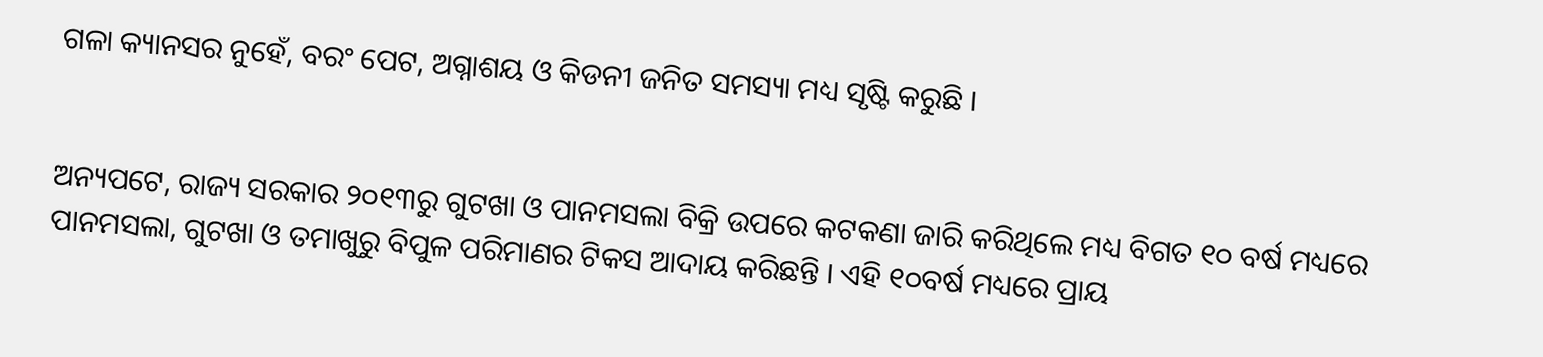ଗଳା କ୍ୟାନସର ନୁହେଁ, ବରଂ ପେଟ, ଅଗ୍ନାଶୟ ଓ କିଡନୀ ଜନିତ ସମସ୍ୟା ମଧ୍ୟ ସୃଷ୍ଟି କରୁଛି ।


ଅନ୍ୟପଟେ, ରାଜ୍ୟ ସରକାର ୨୦୧୩ରୁ ଗୁଟଖା ଓ ପାନମସଲା ବିକ୍ରି ଉପରେ କଟକଣା ଜାରି କରିଥିଲେ ମଧ୍ୟ ବିଗତ ୧୦ ବର୍ଷ ମଧ୍ୟରେ ପାନମସଲା, ଗୁଟଖା ଓ ତମାଖୁରୁ ବିପୁଳ ପରିମାଣର ଟିକସ ଆଦାୟ କରିଛନ୍ତି । ଏହି ୧୦ବର୍ଷ ମଧ୍ୟରେ ପ୍ରାୟ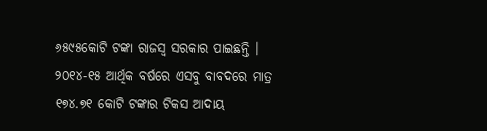୬୫୯୫କୋଟି ଟଙ୍କା ରାଜସ୍ୱ ସରକାର ପାଇଛନ୍ତି । ୨୦୧୪-୧୫ ଆର୍ଥିକ ବର୍ଷରେ ଏସବୁ ବାବଦରେ ମାତ୍ର ୧୭୪.୭୧ କୋଟି ଟଙ୍କାର ଟିକସ ଆଦାୟ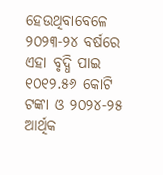ହେଉଥିବାବେଳେ ୨୦୨୩-୨୪ ବର୍ଷରେ ଏହା ବୃଦ୍ଧି ପାଇ ୧୦୧୨.୫୬ କୋଟି ଟଙ୍କା ଓ ୨୦୨୪-୨୫ ଆର୍ଥିକ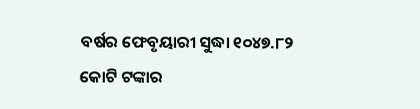ବର୍ଷର ଫେବୃୟାରୀ ସୁଦ୍ଧା ୧୦୪୭.୮୨ କୋଟି ଟଙ୍କାର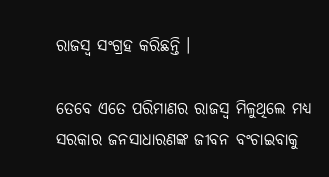ରାଜସ୍ୱ ସଂଗ୍ରହ କରିଛନ୍ତି ।

ତେବେ ଏତେ ପରିମାଣର ରାଜସ୍ୱ ମିଳୁଥିଲେ ମଧ୍ୟ ସରକାର ଜନସାଧାରଣଙ୍କ ଜୀବନ ବଂଚାଇବାକୁ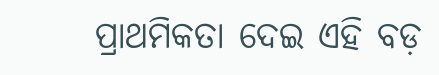ପ୍ରାଥମିକତା ଦେଇ ଏହି ବଡ଼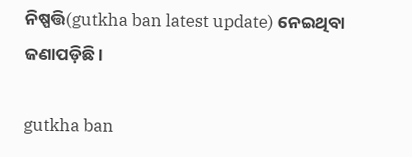ନିଷ୍ପତ୍ତି(gutkha ban latest update) ନେଇଥିବା ଜଣାପଡ଼ିଛି ।

gutkha ban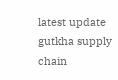latest update gutkha supply chain